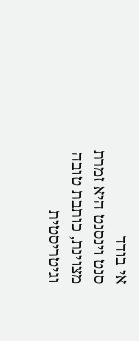אי בודד
סנט וינסנט היא זמרת מצוינת, כותבת טובה וגיטריסטית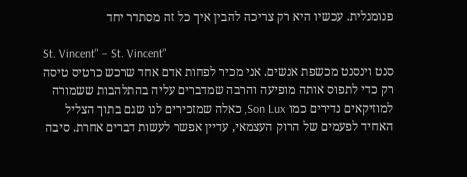פנומנלית. עכשיו היא רק צריכה להבין איך כל זה מסתדר יחד

St. Vincent" – St. Vincent"
סנט וינסנט מכשפת אנשים. אני מכיר לפחות אדם אחד שרכש כרטיס טיסה רק כדי לתפוס אותה מופיעה והרבה שמדברים עליה בהתלהבות ששמורה למוזיקאים נדירים כמו Son Lux, כאלה שמזכירים לנו שגם בתוך הצליל האחיד לפעמים של הרוק העצמאי, עדיין אפשר לעשות דברים אחרת. סיבה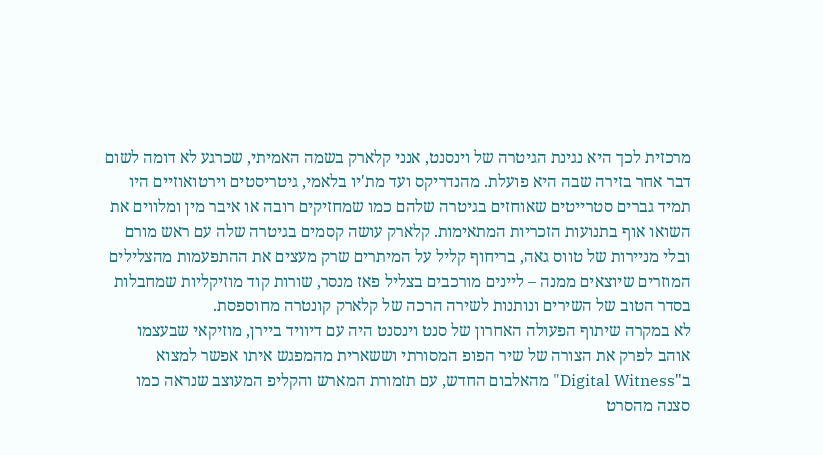מרכזית לכך היא נגינת הגיטרה של וינסנט, אנני קלארק בשמה האמיתי, שכרגע לא דומה לשום דבר אחר בזירה שבה היא פועלת. מהנדריקס ועד מת'יו בלאמי, גיטריסטים וירטואוזיים היו תמיד גברים סטרייטים שאוחזים בגיטרה שלהם כמו שמחזיקים רובה או איבר מין ומלווים את השואו אוף בתנועות הזכריות המתאימות. קלארק עושה קסמים בגיטרה שלה עם ראש מורם ובלי מניירות של טווס גאה, בריחוף קליל על המיתרים שרק מעצים את ההתפעמות מהצלילים המוזרים שיוצאים ממנה – ליינים מורכבים בצליל פאז מנסר, שורות קוד מוזיקליות שמחבלות בסדר הטוב של השירים ונותנות לשירה הרכה של קלארק קונטרה מחוספסת.
לא במקרה שיתוף הפעולה האחרון של סנט וינסנט היה עם דיוויד ביירן, מוזיקאי שבעצמו אוהב לפרק את הצורה של שיר הפופ המסורתי וששארית מהמפגש איתו אפשר למצוא ב"Digital Witness" מהאלבום החדש, עם תזמורת המארש והקליפ המעוצב שנראה כמו סצנה מהסרט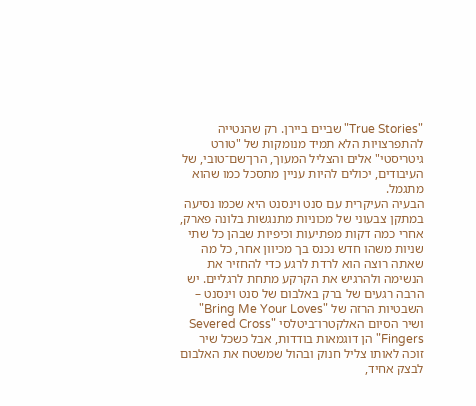"True Stories" שביים ביירן. רק שהנטייה להתפרצויות הלא תמיד מנומקות של "טורט גיטריסטי" אלים והצליל המעוך, הרן־שם־טובי, של העיבודים, יכולים להיות עניין מתסכל כמו שהוא מתגמל.
הבעיה העיקרית עם סנט וינסנט היא שכמו נסיעה במתקן צבעוני של מכוניות מתנגשות בלונה פארק, אחרי כמה דקות מפתיעות וכיפיות שבהן כל שתי שניות משהו חדש נכנס בך מכיוון אחר, כל מה שאתה רוצה הוא לרדת לרגע כדי להחזיר את הנשימה ולהרגיש את הקרקע מתחת לרגליים. יש הרבה רגעים של ברק באלבום של סנט וינסנט – השבטיות הרזה של "Bring Me Your Loves" ושיר הסיום האלקטרו־ביטלסי "Severed Cross Fingers" הן דוגמאות בודדות, אבל כשכל שיר זוכה לאותו צליל חנוק ובהול שמשטח את האלבום לבצק אחיד,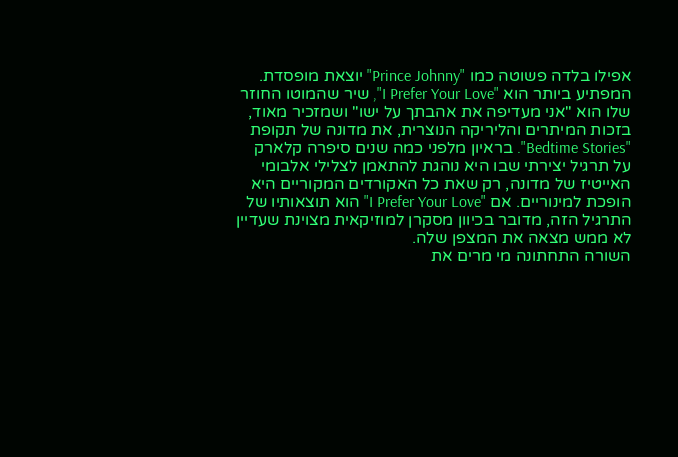אפילו בלדה פשוטה כמו "Prince Johnny" יוצאת מופסדת.
המפתיע ביותר הוא "I Prefer Your Love", שיר שהמוטו החוזר שלו הוא "אני מעדיפה את אהבתך על ישו" ושמזכיר מאוד, בזכות המיתרים והליריקה הנוצרית, את מדונה של תקופת "Bedtime Stories". בראיון מלפני כמה שנים סיפרה קלארק על תרגיל יצירתי שבו היא נוהגת להתאמן לצלילי אלבומי האייטיז של מדונה, רק שאת כל האקורדים המקוריים היא הופכת למינוריים. אם "I Prefer Your Love" הוא תוצאותיו של התרגיל הזה, מדובר בכיוון מסקרן למוזיקאית מצוינת שעדיין לא ממש מצאה את המצפן שלה.
השורה התחתונה מי מרים את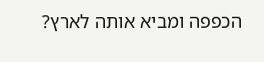הכפפה ומביא אותה לארץ?